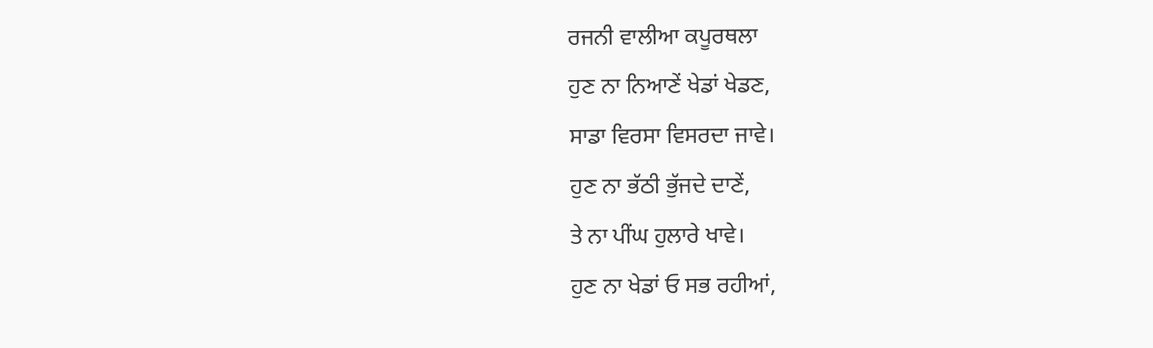ਰਜਨੀ ਵਾਲੀਆ ਕਪੂਰਥਲਾ
ਹੁਣ ਨਾ ਨਿਆਣੇਂ ਖੇਡਾਂ ਖੇਡਣ,
ਸਾਡਾ ਵਿਰਸਾ ਵਿਸਰਦਾ ਜਾਵੇ।
ਹੁਣ ਨਾ ਭੱਠੀ ਭੁੱਜਦੇ ਦਾਣੇਂ,
ਤੇ ਨਾ ਪੀਂਘ ਹੁਲਾਰੇ ਖਾਵੇ।
ਹੁਣ ਨਾ ਖੇਡਾਂ ਓ ਸਭ ਰਹੀਆਂ,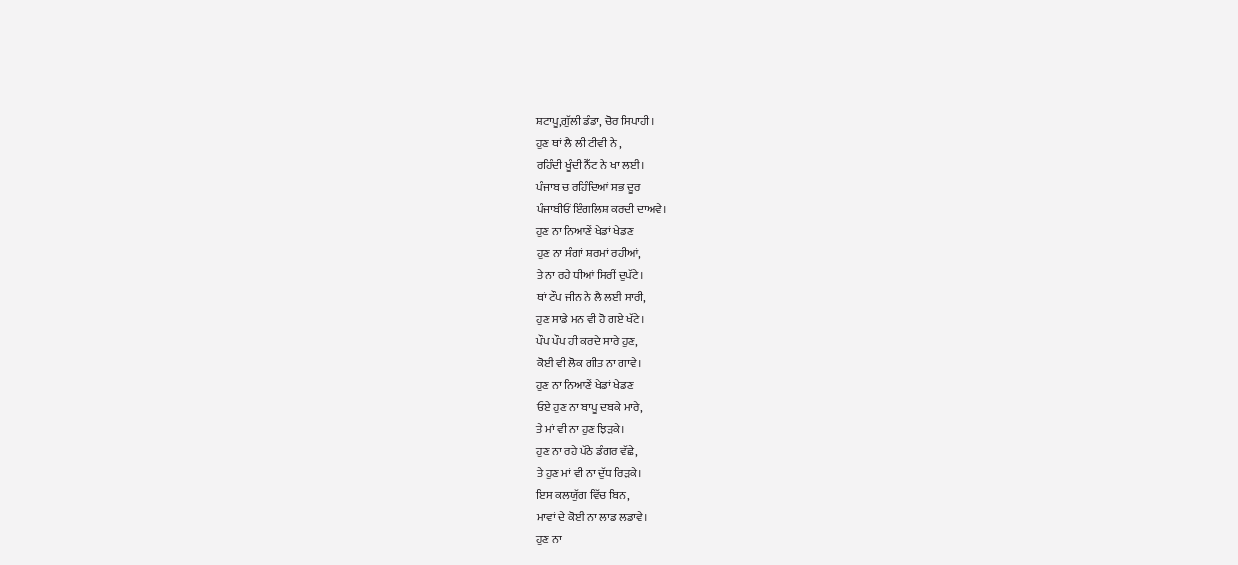ਸ਼ਟਾਪੂ,ਗੁੱਲੀ ਡੰਡਾ, ਚੋਰ ਸਿਪਾਹੀ।
ਹੁਣ ਥਾਂ ਲੈ ਲੀ ਟੀਵੀ ਨੇ ,
ਰਹਿੰਦੀ ਖੂੰਦੀ ਨੈੱਟ ਨੇ ਖਾ ਲਈ।
ਪੰਜਾਬ ਚ ਰਹਿੰਦਿਆਂ ਸਭ ਦੂਰ
ਪੰਜਾਬੀਓਂ ਇੰਗਲਿਸ਼ ਕਰਦੀ ਦਾਅਵੇ।
ਹੁਣ ਨਾ ਨਿਆਣੇਂ ਖੇਡਾਂ ਖੇਡਣ
ਹੁਣ ਨਾ ਸੰਗਾਂ ਸ਼ਰਮਾਂ ਰਹੀਆਂ,
ਤੇ ਨਾ ਰਹੇ ਧੀਆਂ ਸਿਰੀਂ ਦੁਪੱਟੇ।
ਥਾਂ ਟੌਪ ਜੀਨ ਨੇ ਲੈ ਲਈ ਸਾਰੀ,
ਹੁਣ ਸਾਡੇ ਮਨ ਵੀ ਹੋ ਗਏ ਖੱਟੇ।
ਪੌਪ ਪੌਪ ਹੀ ਕਰਦੇ ਸਾਰੇ ਹੁਣ,
ਕੋਈ ਵੀ ਲੋਕ ਗੀਤ ਨਾ ਗਾਵੇ।
ਹੁਣ ਨਾ ਨਿਆਣੇਂ ਖੇਡਾਂ ਖੇਡਣ
ਓਏ ਹੁਣ ਨਾ ਬਾਪੂ ਦਬਕੇ ਮਾਰੇ,
ਤੇ ਮਾਂ ਵੀ ਨਾ ਹੁਣ ਝਿੜਕੇ।
ਹੁਣ ਨਾ ਰਹੇ ਪੱਠੇ ਡੰਗਰ ਵੱਛੇ,
ਤੇ ਹੁਣ ਮਾਂ ਵੀ ਨਾ ਦੁੱਧ ਰਿੜਕੇ।
ਇਸ ਕਲਯੁੱਗ ਵਿੱਚ ਬਿਨ,
ਮਾਵਾਂ ਦੇ ਕੋਈ ਨਾ ਲਾਡ ਲਡਾਵੇ।
ਹੁਣ ਨਾ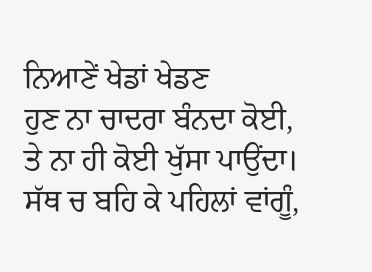ਨਿਆਣੇਂ ਖੇਡਾਂ ਖੇਡਣ
ਹੁਣ ਨਾ ਚਾਦਰਾ ਬੰਨਦਾ ਕੋਈ,
ਤੇ ਨਾ ਹੀ ਕੋਈ ਖੁੱਸਾ ਪਾਉਂਦਾ।
ਸੱਥ ਚ ਬਹਿ ਕੇ ਪਹਿਲਾਂ ਵਾਂਗੂੰ,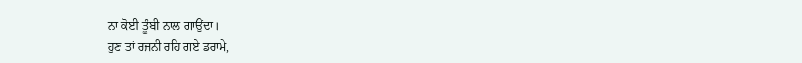ਨਾ ਕੋਈ ਤੂੰਬੀ ਨਾਲ ਗਾਉਂਦਾ।
ਹੁਣ ਤਾਂ ਰਜਨੀ ਰਹਿ ਗਏ ਡਰਾਮੇ,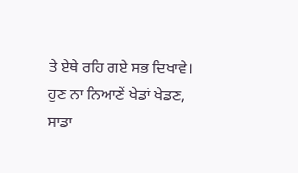ਤੇ ਏਥੇ ਰਹਿ ਗਏ ਸਭ ਦਿਖਾਵੇ।
ਹੁਣ ਨਾ ਨਿਆਣੇਂ ਖੇਡਾਂ ਖੇਡਣ,
ਸਾਡਾ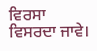ਵਿਰਸਾ ਵਿਸਰਦਾ ਜਾਵੇ।